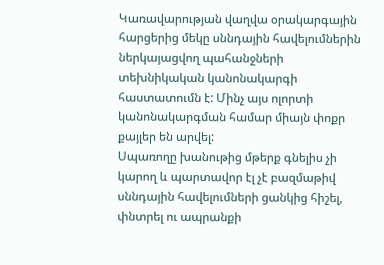Կառավարության վաղվա օրակարգային հարցերից մեկը սննդային հավելումներին ներկայացվող պահանջների տեխնիկական կանոնակարգի հաստատումն է: Մինչ այս ոլորտի կանոնակարգման համար միայն փոքր քայլեր են արվել:
Սպառողը խանութից մթերք գնելիս չի կարող և պարտավոր էլ չէ բազմաթիվ սննդային հավելումների ցանկից հիշել, փնտրել ու ապրանքի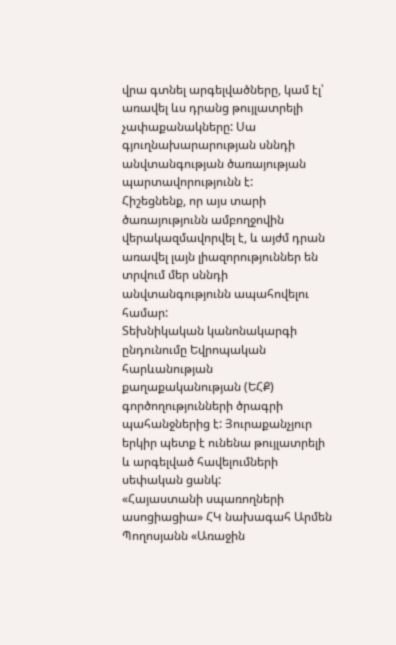վրա գտնել արգելվածները, կամ էլ՝ առավել ևս դրանց թույլատրելի չափաքանակները: Սա գյուղնախարարության սննդի անվտանգության ծառայության պարտավորությունն է:
Հիշեցնենք, որ այս տարի ծառայությունն ամբողջովին վերակազմավորվել է, և այժմ դրան առավել լայն լիազորություններ են տրվում մեր սննդի անվտանգությունն ապահովելու համար:
Տեխնիկական կանոնակարգի ընդունումը Եվրոպական հարևանության քաղաքականության (ԵՀՔ) գործողությունների ծրագրի պահանջներից է: Յուրաքանչյուր երկիր պետք է ունենա թույլատրելի և արգելված հավելումների սեփական ցանկ:
«Հայաստանի սպառողների ասոցիացիա» ՀԿ նախագահ Արմեն Պողոսյանն «Առաջին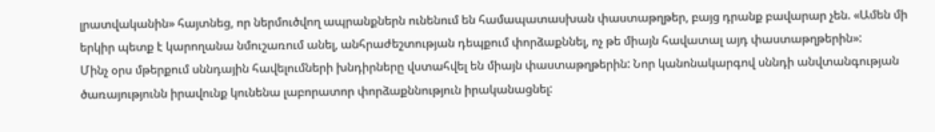լրատվականին» հայտնեց, որ ներմուծվող ապրանքներն ունենում են համապատասխան փաստաթղթեր, բայց դրանք բավարար չեն. «Ամեն մի երկիր պետք է կարողանա նմուշառում անել, անհրաժեշտության դեպքում փորձաքննել, ոչ թե միայն հավատալ այդ փաստաթղթերին»:
Մինչ օրս մթերքում սննդային հավելումների խնդիրները վստահվել են միայն փաստաթղթերին: Նոր կանոնակարգով սննդի անվտանգության ծառայությունն իրավունք կունենա լաբորատոր փորձաքննություն իրականացնել: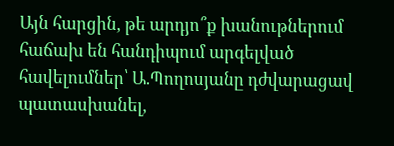Այն հարցին, թե արդյո՞ք խանութներում հաճախ են հանդիպում արգելված հավելումներ՝ Ա.Պողոսյանը դժվարացավ պատասխանել,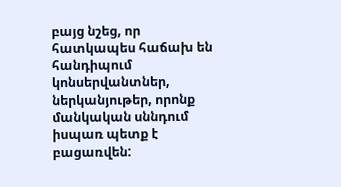բայց նշեց, որ հատկապես հաճախ են հանդիպում կոնսերվանտներ, ներկանյութեր, որոնք մանկական սննդում իսպառ պետք է բացառվեն: